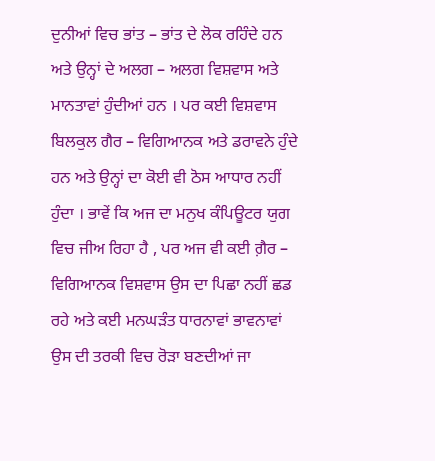ਦੁਨੀਆਂ ਵਿਚ ਭਾਂਤ – ਭਾਂਤ ਦੇ ਲੋਕ ਰਹਿੰਦੇ ਹਨ ਅਤੇ ਉਨ੍ਹਾਂ ਦੇ ਅਲਗ – ਅਲਗ ਵਿਸ਼ਵਾਸ ਅਤੇ ਮਾਨਤਾਵਾਂ ਹੁੰਦੀਆਂ ਹਨ । ਪਰ ਕਈ ਵਿਸ਼ਵਾਸ ਬਿਲਕੁਲ ਗੈਰ – ਵਿਗਿਆਨਕ ਅਤੇ ਡਰਾਵਨੇ ਹੁੰਦੇ ਹਨ ਅਤੇ ਉਨ੍ਹਾਂ ਦਾ ਕੋਈ ਵੀ ਠੋਸ ਆਧਾਰ ਨਹੀਂ ਹੁੰਦਾ । ਭਾਵੇਂ ਕਿ ਅਜ ਦਾ ਮਨੁਖ ਕੰਪਿਊਟਰ ਯੁਗ ਵਿਚ ਜੀਅ ਰਿਹਾ ਹੈ , ਪਰ ਅਜ ਵੀ ਕਈ ਗ਼ੈਰ – ਵਿਗਿਆਨਕ ਵਿਸ਼ਵਾਸ ਉਸ ਦਾ ਪਿਛਾ ਨਹੀਂ ਛਡ ਰਹੇ ਅਤੇ ਕਈ ਮਨਘੜੰਤ ਧਾਰਨਾਵਾਂ ਭਾਵਨਾਵਾਂ ਉਸ ਦੀ ਤਰਕੀ ਵਿਚ ਰੋੜਾ ਬਣਦੀਆਂ ਜਾ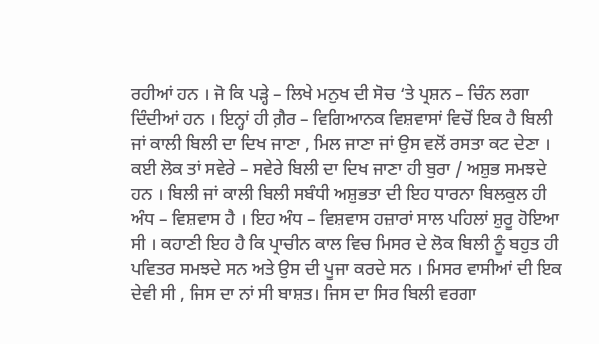ਰਹੀਆਂ ਹਨ । ਜੋ ਕਿ ਪੜ੍ਹੇ – ਲਿਖੇ ਮਨੁਖ ਦੀ ਸੋਚ ‘ਤੇ ਪ੍ਰਸ਼ਨ – ਚਿੰਨ ਲਗਾ ਦਿੰਦੀਆਂ ਹਨ । ਇਨ੍ਹਾਂ ਹੀ ਗ਼ੈਰ – ਵਿਗਿਆਨਕ ਵਿਸ਼ਵਾਸਾਂ ਵਿਚੋਂ ਇਕ ਹੈ ਬਿਲੀ ਜਾਂ ਕਾਲੀ ਬਿਲੀ ਦਾ ਦਿਖ ਜਾਣਾ , ਮਿਲ ਜਾਣਾ ਜਾਂ ਉਸ ਵਲੋਂ ਰਸਤਾ ਕਟ ਦੇਣਾ । ਕਈ ਲੋਕ ਤਾਂ ਸਵੇਰੇ – ਸਵੇਰੇ ਬਿਲੀ ਦਾ ਦਿਖ ਜਾਣਾ ਹੀ ਬੁਰਾ / ਅਸ਼ੁਭ ਸਮਝਦੇ ਹਨ । ਬਿਲੀ ਜਾਂ ਕਾਲੀ ਬਿਲੀ ਸਬੰਧੀ ਅਸ਼ੁਭਤਾ ਦੀ ਇਹ ਧਾਰਨਾ ਬਿਲਕੁਲ ਹੀ ਅੰਧ – ਵਿਸ਼ਵਾਸ ਹੈ । ਇਹ ਅੰਧ – ਵਿਸ਼ਵਾਸ ਹਜ਼ਾਰਾਂ ਸਾਲ ਪਹਿਲਾਂ ਸ਼ੁਰੂ ਹੋਇਆ ਸੀ । ਕਹਾਣੀ ਇਹ ਹੈ ਕਿ ਪ੍ਰਾਚੀਨ ਕਾਲ ਵਿਚ ਮਿਸਰ ਦੇ ਲੋਕ ਬਿਲੀ ਨੂੰ ਬਹੁਤ ਹੀ ਪਵਿਤਰ ਸਮਝਦੇ ਸਨ ਅਤੇ ਉਸ ਦੀ ਪੂਜਾ ਕਰਦੇ ਸਨ । ਮਿਸਰ ਵਾਸੀਆਂ ਦੀ ਇਕ ਦੇਵੀ ਸੀ , ਜਿਸ ਦਾ ਨਾਂ ਸੀ ਬਾਸ਼ਤ। ਜਿਸ ਦਾ ਸਿਰ ਬਿਲੀ ਵਰਗਾ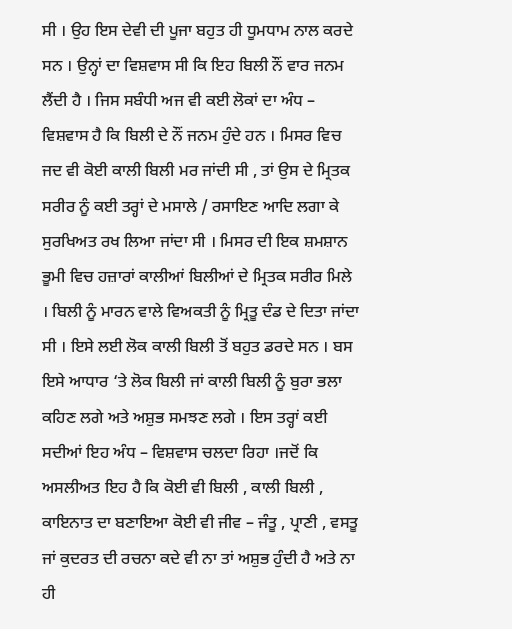ਸੀ । ਉਹ ਇਸ ਦੇਵੀ ਦੀ ਪੂਜਾ ਬਹੁਤ ਹੀ ਧੂਮਧਾਮ ਨਾਲ ਕਰਦੇ ਸਨ । ਉਨ੍ਹਾਂ ਦਾ ਵਿਸ਼ਵਾਸ ਸੀ ਕਿ ਇਹ ਬਿਲੀ ਨੌਂ ਵਾਰ ਜਨਮ ਲੈਂਦੀ ਹੈ । ਜਿਸ ਸਬੰਧੀ ਅਜ ਵੀ ਕਈ ਲੋਕਾਂ ਦਾ ਅੰਧ – ਵਿਸ਼ਵਾਸ ਹੈ ਕਿ ਬਿਲੀ ਦੇ ਨੌਂ ਜਨਮ ਹੁੰਦੇ ਹਨ । ਮਿਸਰ ਵਿਚ ਜਦ ਵੀ ਕੋਈ ਕਾਲੀ ਬਿਲੀ ਮਰ ਜਾਂਦੀ ਸੀ , ਤਾਂ ਉਸ ਦੇ ਮ੍ਰਿਤਕ ਸਰੀਰ ਨੂੰ ਕਈ ਤਰ੍ਹਾਂ ਦੇ ਮਸਾਲੇ / ਰਸਾਇਣ ਆਦਿ ਲਗਾ ਕੇ ਸੁਰਖਿਅਤ ਰਖ ਲਿਆ ਜਾਂਦਾ ਸੀ । ਮਿਸਰ ਦੀ ਇਕ ਸ਼ਮਸ਼ਾਨ ਭੂਮੀ ਵਿਚ ਹਜ਼ਾਰਾਂ ਕਾਲੀਆਂ ਬਿਲੀਆਂ ਦੇ ਮ੍ਰਿਤਕ ਸਰੀਰ ਮਿਲੇ । ਬਿਲੀ ਨੂੰ ਮਾਰਨ ਵਾਲੇ ਵਿਅਕਤੀ ਨੂੰ ਮ੍ਰਿਤੂ ਦੰਡ ਦੇ ਦਿਤਾ ਜਾਂਦਾ ਸੀ । ਇਸੇ ਲਈ ਲੋਕ ਕਾਲੀ ਬਿਲੀ ਤੋਂ ਬਹੁਤ ਡਰਦੇ ਸਨ । ਬਸ ਇਸੇ ਆਧਾਰ ‘ਤੇ ਲੋਕ ਬਿਲੀ ਜਾਂ ਕਾਲੀ ਬਿਲੀ ਨੂੰ ਬੁਰਾ ਭਲਾ ਕਹਿਣ ਲਗੇ ਅਤੇ ਅਸ਼ੁਭ ਸਮਝਣ ਲਗੇ । ਇਸ ਤਰ੍ਹਾਂ ਕਈ ਸਦੀਆਂ ਇਹ ਅੰਧ – ਵਿਸ਼ਵਾਸ ਚਲਦਾ ਰਿਹਾ ।ਜਦੋਂ ਕਿ ਅਸਲੀਅਤ ਇਹ ਹੈ ਕਿ ਕੋਈ ਵੀ ਬਿਲੀ , ਕਾਲੀ ਬਿਲੀ , ਕਾਇਨਾਤ ਦਾ ਬਣਾਇਆ ਕੋਈ ਵੀ ਜੀਵ – ਜੰਤੂ , ਪ੍ਰਾਣੀ , ਵਸਤੂ ਜਾਂ ਕੁਦਰਤ ਦੀ ਰਚਨਾ ਕਦੇ ਵੀ ਨਾ ਤਾਂ ਅਸ਼ੁਭ ਹੁੰਦੀ ਹੈ ਅਤੇ ਨਾ ਹੀ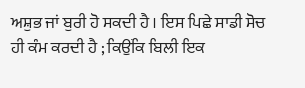ਅਸ਼ੁਭ ਜਾਂ ਬੁਰੀ ਹੋ ਸਕਦੀ ਹੈ । ਇਸ ਪਿਛੇ ਸਾਡੀ ਸੋਚ ਹੀ ਕੰਮ ਕਰਦੀ ਹੈ ; ਕਿਉਂਕਿ ਬਿਲੀ ਇਕ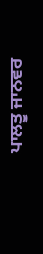ਪਾਲਤੂ ਜਾਨਵਰ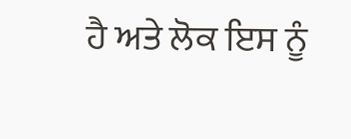ਹੈ ਅਤੇ ਲੋਕ ਇਸ ਨੂੰ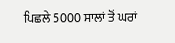ਪਿਛਲੇ 5000 ਸਾਲਾਂ ਤੋਂ ਘਰਾਂ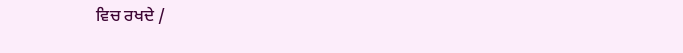ਵਿਚ ਰਖਦੇ /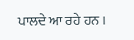ਪਾਲਦੇ ਆ ਰਹੇ ਹਨ ।